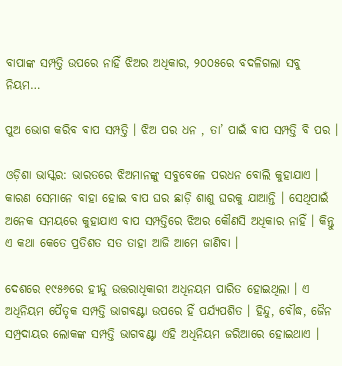ବାପାଙ୍କ ସମ୍ପତ୍ତି ଉପରେ ନାହିଁ ଝିଅର ଅଧିକାର, ୨୦୦୫ରେ ବଦଳିଗଲା ସବୁ ନିୟମ…

ପୁଅ ଭୋଗ କରିବ ବାପ ସମ୍ପତ୍ତି । ଝିଅ ପର ଧନ , ତା’ ପାଇଁ ବାପ ସମ୍ପତ୍ତି ବି ପର ।

ଓଡ଼ିଶା ଭାସ୍କର: ଭାରତରେ ଝିଅମାନଙ୍କୁ ସବୁବେଳେ ପରଧନ ବୋଲି କୁହାଯାଏ । କାରଣ ସେମାନେ ବାହା ହୋଇ ବାପ ଘର ଛାଡ଼ି ଶାଶୁ ଘରକୁ ଯାଆନ୍ତି । ସେଥିପାଇଁ ଅନେକ ସମୟରେ କୁହାଯାଏ ବାପ ସମ୍ପତ୍ତିରେ ଝିଅର କୌଣସି ଅଧିକାର ନାହିଁ । କିନ୍ତୁ ଏ କଥା କେତେ ପ୍ରତିଶତ ସତ ତାହା ଆଜି ଆମେ ଜାଣିବା ।

ଦେଶରେ ୧୯୫୬ରେ ହୀନ୍ଦୁ ଉତ୍ତରାଧିକାରୀ ଅଧିନୟମ ପାରିତ ହୋଇଥିଲା । ଏ ଅଧିନିୟମ ପୈତୃକ ସମ୍ପତ୍ତି ଭାଗବଣ୍ଟା ଉପରେ ହିଁ ପର୍ଯ୍ୟପଶିତ । ହିନ୍ଦୁ, ବୌଦ୍ଧ, ଜୈନ ସମ୍ପ୍ରଦାୟର ଲୋକଙ୍କ ସମ୍ପତ୍ତି ଭାଗବଣ୍ଟା ଏହି ଅଧିନିୟମ ଜରିଆରେ ହୋଇଥାଏ ।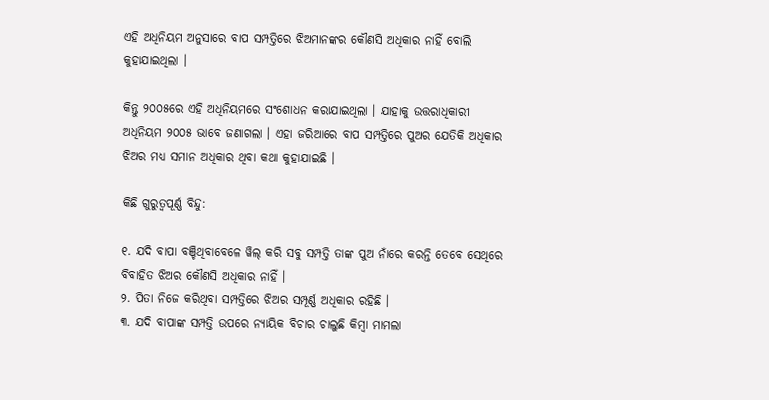ଏହି ଅଧିନିୟମ ଅନୁସାରେ ବାପ ସମ୍ପତ୍ତିରେ ଝିଅମାନଙ୍କର କୌଣସି ଅଧିକାର ନାହିଁ ବୋଲି କୁହାଯାଇଥିଲା ।

କିନ୍ତୁ ୨୦୦୫ରେ ଏହି ଅଧିନିୟମରେ ସଂଶୋଧନ କରାଯାଇଥିଲା । ଯାହାକୁ ଉତ୍ତରାଧିକାରୀ ଅଧିନିୟମ ୨୦୦୫ ଭାବେ ଜଣାଗଲା । ଏହା ଜରିଆରେ ବାପ ସମ୍ପତ୍ତିରେ ପୁଅର ଯେତିକି ଅଧିକାର ଝିଅର ମଧ୍ୟ ସମାନ ଅଧିକାର ଥିବା କଥା କୁହାଯାଇଛି ।

କିଛି ଗୁରୁତ୍ୱପୂର୍ଣ୍ଣ ବିନ୍ଦୁ:

୧. ଯଦି ବାପା ବଞ୍ଚିଥିବାବେଳେ ୱିଲ୍ କରି ସବୁ ସମ୍ପତ୍ତି ତାଙ୍କ ପୁଅ ନାଁରେ କରନ୍ତି ତେବେ ସେଥିରେ ବିବାହିତ ଝିଅର କୌଣସି ଅଧିକାର ନାହିଁ ।
୨. ପିତା ନିଜେ କରିଥିବା ସମ୍ପତ୍ତିରେ ଝିଅର ସମ୍ପୂର୍ଣ୍ଣ ଅଧିକାର ରହିଛି ।
୩. ଯଦି ବାପାଙ୍କ ସମ୍ପତ୍ତି ଉପରେ ନ୍ୟାୟିକ ବିଚାର ଚାଲୁଛି କିମ୍ବା ମାମଲା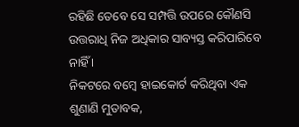ରହିଛି ତେବେ ସେ ସମ୍ପତ୍ତି ଉପରେ କୌଣସି ଉତ୍ତରାଧି ନିଜ ଅଧିକାର ସାବ୍ୟସ୍ତ କରିପାରିବେ ନାହିଁ ।
ନିକଟରେ ବମ୍ବେ ହାଇକୋର୍ଟ କରିଥିବା ଏକ ଶୁଣାଣି ମୁତାବକ,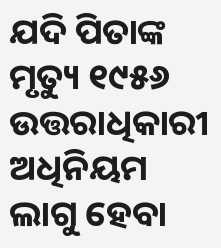ଯଦି ପିତାଙ୍କ ମୃତ୍ୟୁ ୧୯୫୬ ଉତ୍ତରାଧିକାରୀ ଅଧିନିୟମ ଲାଗୁ ହେବା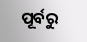ପୂର୍ବରୁ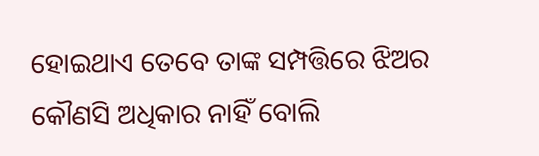ହୋଇଥାଏ ତେବେ ତାଙ୍କ ସମ୍ପତ୍ତିରେ ଝିଅର କୌଣସି ଅଧିକାର ନାହିଁ ବୋଲି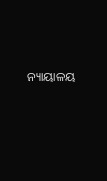ନ୍ୟାୟାଳୟ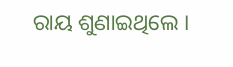ରାୟ ଶୁଣାଇଥିଲେ ।